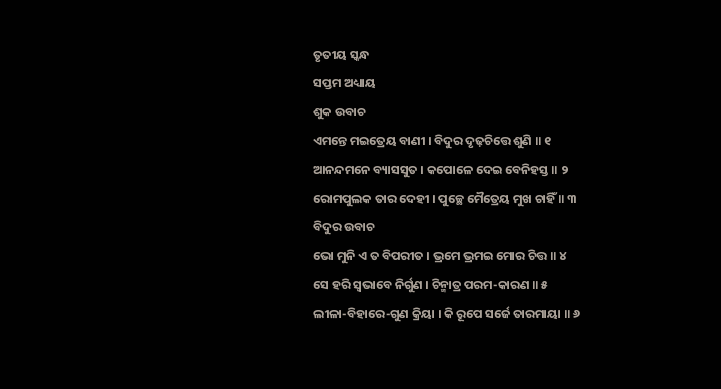ତୃତୀୟ ସ୍କନ୍ଧ
ସପ୍ତମ ଅଧ୍ୟାୟ
ଶୁକ ଉବାଚ
ଏମନ୍ତେ ମଇତ୍ରେୟ ବାଣୀ । ବିଦୁର ଦୃଢ଼ଚିତ୍ତେ ଶୁଣି ॥ ୧
ଆନନ୍ଦମନେ ବ୍ୟାସସୁତ । କପୋଳେ ଦେଇ ବେନିହସ୍ତ ॥ ୨
ରୋମପୁଲକ ତାର ଦେହୀ । ପୁଚ୍ଛେ ମୈତ୍ରେୟ ମୁଖ ଚାହିଁ ॥ ୩
ବିଦୁର ଉବାଚ
ଭୋ ମୁନି ଏ ତ ବିପରୀତ । ଭ୍ରମେ ଭ୍ରମଇ ମୋର ଚିତ୍ତ ॥ ୪
ସେ ହରି ସ୍ୱଭାବେ ନିର୍ଗୁଣ । ଚିନ୍ମାତ୍ର ପରମ-କାରଣ ॥ ୫
ଲୀଳା-ବିହାରେ-ଗୁଣ କ୍ରିୟା । କି ରୂପେ ସର୍ଜେ ତାରମାୟା ॥ ୬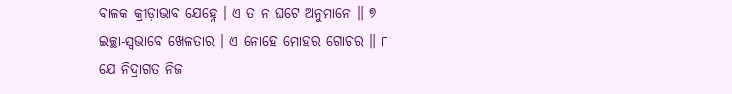ବାଳକ କ୍ରୀଡ଼ାଭାବ ଯେହ୍ନେ । ଏ ତ ନ ଘଟେ ଅନୁମାନେ ॥ ୭
ଇଚ୍ଛା-ସ୍ୱଭାବେ ଖେଳତାର । ଏ ନୋହେ ମୋହର ଗୋଚର ॥ ୮
ଯେ ନିଦ୍ରାଗତ ନିଜ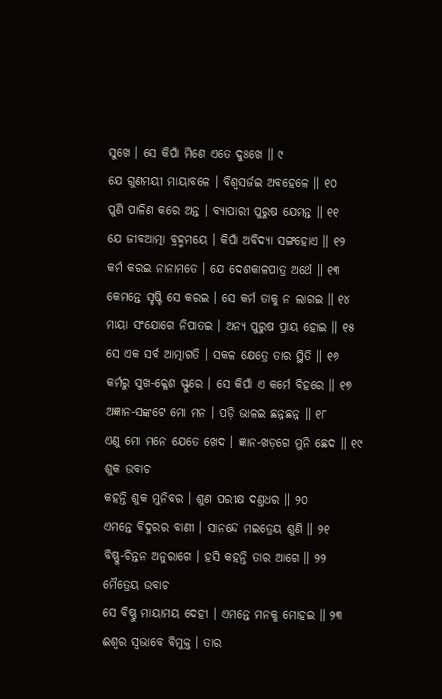ସୁଖେ । ସେ କିପାଁ ମିଶେ ଏତେ ଦୁଃଖେ ॥ ୯
ଯେ ଗୁଣମୟୀ ମାୟାବଳେ । ବିଶ୍ୱସର୍ଜଇ ଅବହେଳେ ॥ ୧୦
ପୁଣି ପାଳିଣ କରେ ଅନ୍ତ । ବ୍ୟାପାରୀ ପୁରୁଷ ଯେମନ୍ତ ॥ ୧୧
ଯେ ଜୀବଆତ୍ମା ବ୍ରହ୍ମମୟେ । କିପାଁ ଅବିଦ୍ୟା ସଙ୍ଗହୋଏ ॥ ୧୨
କର୍ମ କରଇ ନାନାମତେ । ଯେ ଦେଶକାଳପାତ୍ର ଅର୍ଥେ ॥ ୧୩
କେମନ୍ତେ ସୃଷ୍ଟି ସେ କରଇ । ସେ କର୍ମ ତାକୁ ନ ଲାଗଇ ॥ ୧୪
ମାୟା ସଂଯୋଗେ ନିପାତଇ । ଅନ୍ୟ ପୁରୁଷ ପ୍ରାୟ ହୋଇ ॥ ୧୫
ସେ ଏକ ସର୍ବ ଆତ୍ମାଗତି । ସକଳ କ୍ଷେତ୍ରେ ତାର ସ୍ଥିତି ॥ ୧୬
କର୍ମରୁ ସୁଖ-କ୍ଳେଶ ସ୍ଫୁରେ । ସେ କିପାଁ ଏ କର୍ମେ ବିହରେ ॥ ୧୭
ଅଜ୍ଞାନ-ସଙ୍କଟେ ମୋ ମନ । ପଡ଼ି ଭାଳଇ ଛନ୍ନଛନ୍ନ ॥ ୧୮
ଏଣୁ ମୋ ମନେ ଯେତେ ଖେଦ । ଜ୍ଞାନ-ଖଡ଼ଗେ ମୁନି ଛେଦ ॥ ୧୯
ଶୁକ ଉବାଚ
କହନ୍ତି ଶୁକ ମୁନିବର । ଶୁଣ ପରୀକ୍ଷ ଦଣ୍ତଧର ॥ ୨୦
ଏମନ୍ତେ ବିଦୁରର ବାଣୀ । ସାନନ୍ଦେ ମଇତ୍ରେୟ ଶୁଣି ॥ ୨୧
ବିଷ୍ଣୁ-ଚିନ୍ତନ ଅନୁରାଗେ । ହସି କହନ୍ତି ତାର ଆଗେ ॥ ୨୨
ମୈତ୍ରେୟ ଉବାଚ
ସେ ବିଷ୍ଣୁ ମାୟାମୟ ଦେହୀ । ଏମନ୍ତେ ମନକୁ ମୋହଇ ॥ ୨୩
ଈଶ୍ୱର ସ୍ୱଭାବେ ବିମୁକ୍ତ । ତାର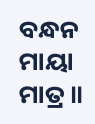ବନ୍ଧନ ମାୟା ମାତ୍ର ॥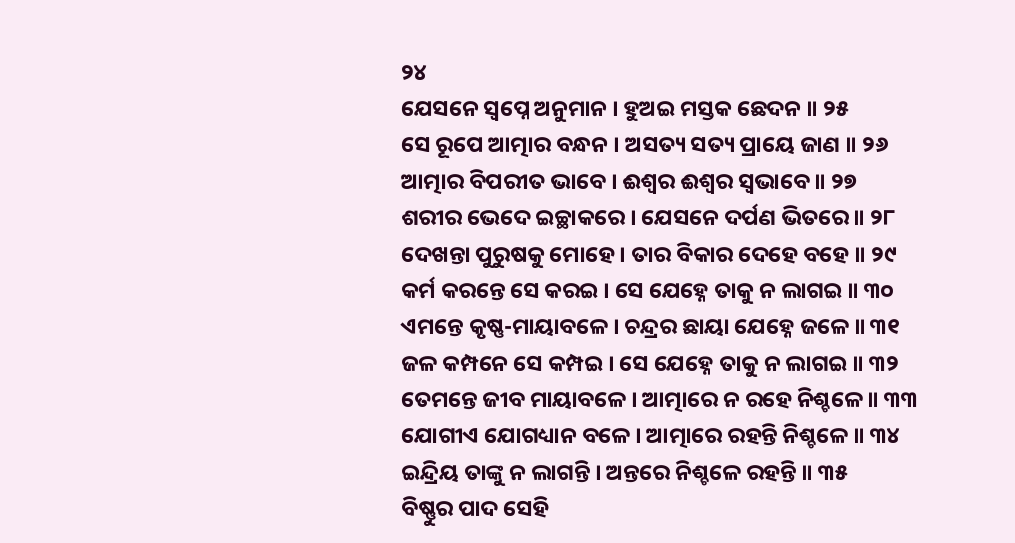୨୪
ଯେସନେ ସ୍ୱପ୍ନେ ଅନୁମାନ । ହୁଅଇ ମସ୍ତକ ଛେଦନ ॥ ୨୫
ସେ ରୂପେ ଆତ୍ମାର ବନ୍ଧନ । ଅସତ୍ୟ ସତ୍ୟ ପ୍ରାୟେ ଜାଣ ॥ ୨୬
ଆତ୍ମାର ବିପରୀତ ଭାବେ । ଈଶ୍ୱର ଈଶ୍ୱର ସ୍ୱଭାବେ ॥ ୨୭
ଶରୀର ଭେଦେ ଇଚ୍ଛାକରେ । ଯେସନେ ଦର୍ପଣ ଭିତରେ ॥ ୨୮
ଦେଖନ୍ତା ପୁରୁଷକୁ ମୋହେ । ତାର ବିକାର ଦେହେ ବହେ ॥ ୨୯
କର୍ମ କରନ୍ତେ ସେ କରଇ । ସେ ଯେହ୍ନେ ତାକୁ ନ ଲାଗଇ ॥ ୩୦
ଏମନ୍ତେ କୃଷ୍ଣ-ମାୟାବଳେ । ଚନ୍ଦ୍ରର ଛାୟା ଯେହ୍ନେ ଜଳେ ॥ ୩୧
ଜଳ କମ୍ପନେ ସେ କମ୍ପଇ । ସେ ଯେହ୍ନେ ତାକୁ ନ ଲାଗଇ ॥ ୩୨
ତେମନ୍ତେ ଜୀବ ମାୟାବଳେ । ଆତ୍ମାରେ ନ ରହେ ନିଶ୍ଚଳେ ॥ ୩୩
ଯୋଗୀଏ ଯୋଗଧ୍ୟାନ ବଳେ । ଆତ୍ମାରେ ରହନ୍ତି ନିଶ୍ଚଳେ ॥ ୩୪
ଇନ୍ଦ୍ରିୟ ତାଙ୍କୁ ନ ଲାଗନ୍ତି । ଅନ୍ତରେ ନିଶ୍ଚଳେ ରହନ୍ତି ॥ ୩୫
ବିଷ୍ଣୁର ପାଦ ସେହି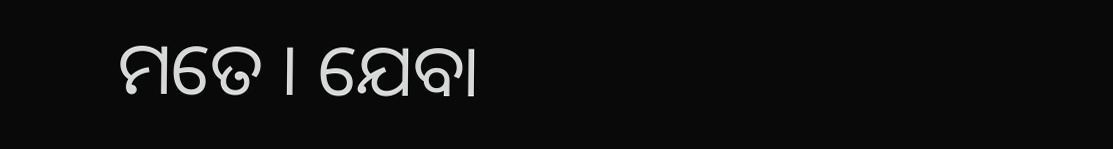ମତେ । ଯେବା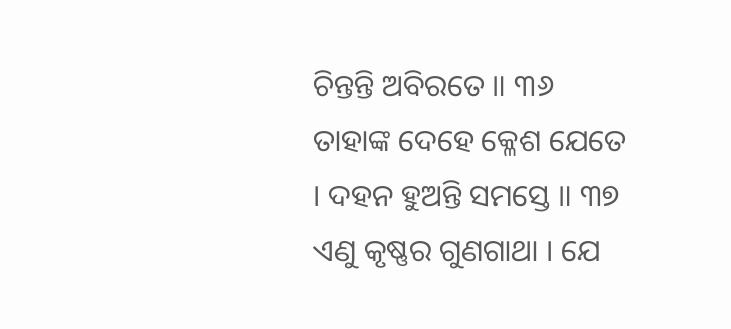ଚିନ୍ତନ୍ତି ଅବିରତେ ॥ ୩୬
ତାହାଙ୍କ ଦେହେ କ୍ଳେଶ ଯେତେ । ଦହନ ହୁଅନ୍ତି ସମସ୍ତେ ॥ ୩୭
ଏଣୁ କୃଷ୍ଣର ଗୁଣଗାଥା । ଯେ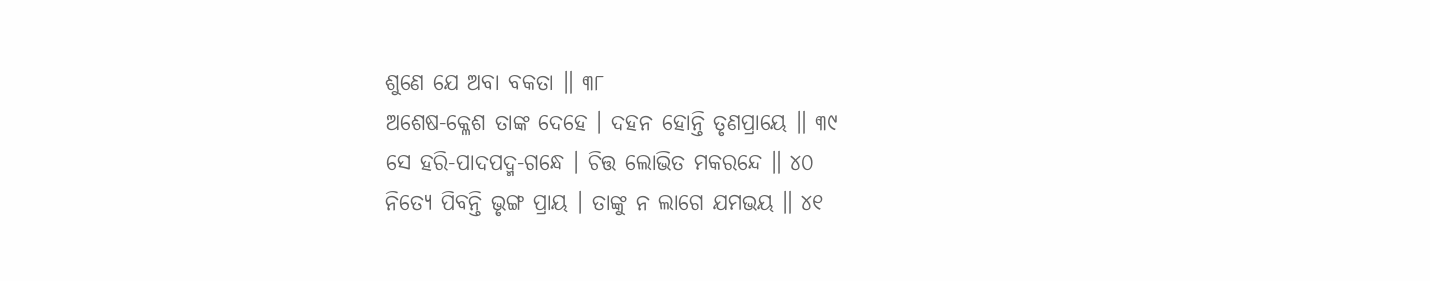ଶୁଣେ ଯେ ଅବା ବକତା ॥ ୩୮
ଅଶେଷ-କ୍ଳେଶ ତାଙ୍କ ଦେହେ । ଦହନ ହୋନ୍ତି ତୃଣପ୍ରାୟେ ॥ ୩୯
ସେ ହରି-ପାଦପଦ୍ମ-ଗନ୍ଧେ । ଚିତ୍ତ ଲୋଭିତ ମକରନ୍ଦେ ॥ ୪୦
ନିତ୍ୟେ ପିବନ୍ତି ଭୃଙ୍ଗ ପ୍ରାୟ । ତାଙ୍କୁ ନ ଲାଗେ ଯମଭୟ ॥ ୪୧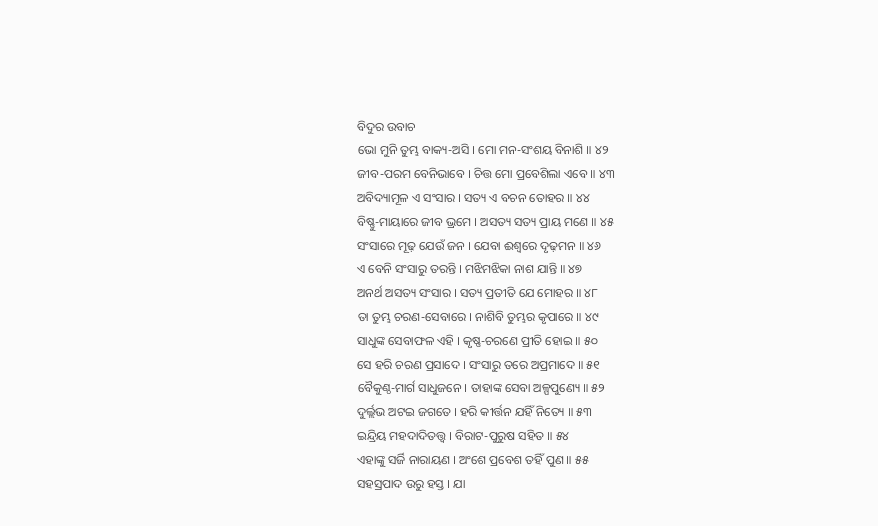ବିଦୁର ଉବାଚ
ଭୋ ମୁନି ତୁମ୍ଭ ବାକ୍ୟ-ଅସି । ମୋ ମନ-ସଂଶୟ ବିନାଶି ॥ ୪୨
ଜୀବ-ପରମ ବେନିଭାବେ । ଚିତ୍ତ ମୋ ପ୍ରବେଶିଲା ଏବେ ॥ ୪୩
ଅବିଦ୍ୟାମୂଳ ଏ ସଂସାର । ସତ୍ୟ ଏ ବଚନ ତୋହର ॥ ୪୪
ବିଷ୍ଣୁ-ମାୟାରେ ଜୀବ ଭ୍ରମେ । ଅସତ୍ୟ ସତ୍ୟ ପ୍ରାୟ ମଣେ ॥ ୪୫
ସଂସାରେ ମୂଢ଼ ଯେଉଁ ଜନ । ଯେବା ଈଶ୍ୱରେ ଦୃଢ଼ମନ ॥ ୪୬
ଏ ବେନି ସଂସାରୁ ତରନ୍ତି । ମଝିମଝିକା ନାଶ ଯାନ୍ତି ॥ ୪୭
ଅନର୍ଥ ଅସତ୍ୟ ସଂସାର । ସତ୍ୟ ପ୍ରତୀତି ଯେ ମୋହର ॥ ୪୮
ତା ତୁମ୍ଭ ଚରଣ-ସେବାରେ । ନାଶିବି ତୁମ୍ଭର କୃପାରେ ॥ ୪୯
ସାଧୁଙ୍କ ସେବାଫଳ ଏହି । କୃଷ୍ଣ-ଚରଣେ ପ୍ରୀତି ହୋଇ ॥ ୫୦
ସେ ହରି ଚରଣ ପ୍ରସାଦେ । ସଂସାରୁ ତରେ ଅପ୍ରମାଦେ ॥ ୫୧
ବୈକୁଣ୍ଠ-ମାର୍ଗ ସାଧୁଜନେ । ତାହାଙ୍କ ସେବା ଅଳ୍ପପୁଣ୍ୟେ ॥ ୫୨
ଦୁର୍ଲ୍ଲଭ ଅଟଇ ଜଗତେ । ହରି କୀର୍ତ୍ତନ ଯହିଁ ନିତ୍ୟେ ॥ ୫୩
ଇନ୍ଦ୍ରିୟ ମହଦାଦିତତ୍ତ୍ବ । ବିରାଟ-ପୁରୁଷ ସହିତ ॥ ୫୪
ଏହାଙ୍କୁ ସର୍ଜି ନାରାୟଣ । ଅଂଶେ ପ୍ରବେଶ ତହିଁ ପୁଣ ॥ ୫୫
ସହସ୍ରପାଦ ଉରୁ ହସ୍ତ । ଯା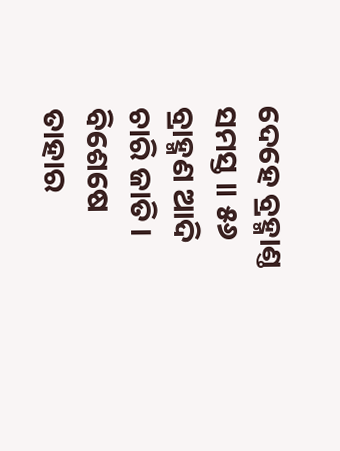ଦେହେ ବ୍ରହ୍ମାଣ୍ତ ସମସ୍ତ ॥ ୫୬
ବ୍ରାହ୍ମଣ ଆଦି ଚାରି ଜାତି । ବିଶେଷେ ତାହାର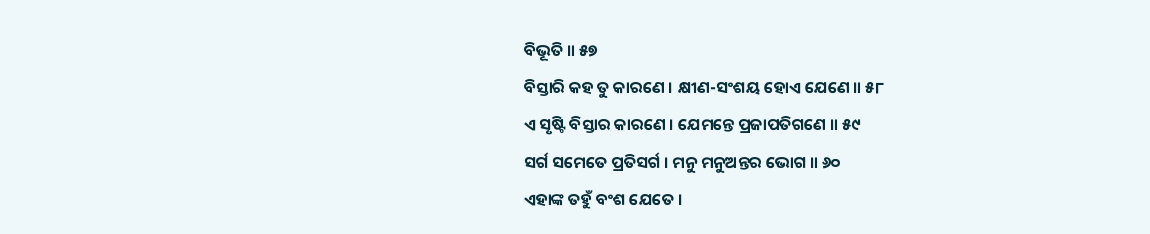ବିଭୂତି ॥ ୫୭
ବିସ୍ତାରି କହ ତୁ କାରଣେ । କ୍ଷୀଣ-ସଂଶୟ ହୋଏ ଯେଣେ ॥ ୫୮
ଏ ସୃଷ୍ଟି ବିସ୍ତାର କାରଣେ । ଯେମନ୍ତେ ପ୍ରଜାପତିଗଣେ ॥ ୫୯
ସର୍ଗ ସମେତେ ପ୍ରତିସର୍ଗ । ମନୁ ମନୁଅନ୍ତର ଭୋଗ ॥ ୬୦
ଏହାଙ୍କ ତହୁଁ ବଂଶ ଯେତେ ।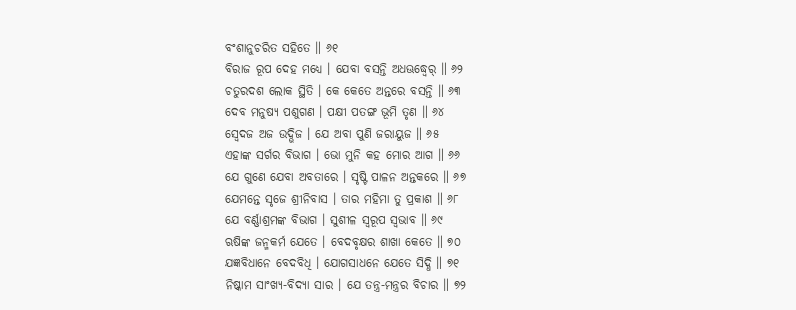ବଂଶାନୁଚରିତ ସହିତେ ॥ ୬୧
ବିରାଜ ରୂପ ଦେହ ମଧ୍ୟେ । ଯେବା ବସନ୍ତି ଅଧଊଦ୍ଧ୍ୱେର୍ ॥ ୬୨
ଚତୁରଦଶ ଲୋକ ସ୍ଥିତି । କେ କେତେ ଅନ୍ତରେ ବସନ୍ତି ॥ ୬୩
ଦେବ ମନୁଷ୍ୟ ପଶୁଗଣ । ପକ୍ଷୀ ପତଙ୍ଗ ଭୂମି ତୃଣ ॥ ୬୪
ସ୍ୱେଦଜ ଅଜ ଉଦ୍ଭିଜ । ଯେ ଅବା ପୁଣି ଜରାୟୁଜ ॥ ୬୫
ଏହାଙ୍କ ସର୍ଗର ବିଭାଗ । ଭୋ ମୁନି କହ ମୋର ଆଗ ॥ ୬୬
ଯେ ଗୁଣେ ଯେବା ଅବତାରେ । ସୃଷ୍ଟି ପାଳନ ଅନ୍ତକରେ ॥ ୬୭
ଯେମନ୍ତେ ସୃଜେ ଶ୍ରୀନିବାସ । ତାର ମହିମା ତୁ ପ୍ରକାଶ ॥ ୬୮
ଯେ ବର୍ଣ୍ଣାଶ୍ରମଙ୍କ ବିଭାଗ । ସୁଶୀଳ ସ୍ୱରୂପ ସ୍ୱଭାବ ॥ ୬୯
ଋଷିଙ୍କ ଜନ୍ମକର୍ମ ଯେତେ । ବେଦବୃକ୍ଷର ଶାଖା କେତେ ॥ ୭୦
ଯଜ୍ଞବିଧାନେ ବେଦବିଧି । ଯୋଗସାଧନେ ଯେତେ ସିଦ୍ଧି ॥ ୭୧
ନିଷ୍କାମ ସାଂଖ୍ୟ-ବିଦ୍ୟା ସାର । ଯେ ତନ୍ତ୍ର-ମନ୍ତ୍ରର ବିଚାର ॥ ୭୨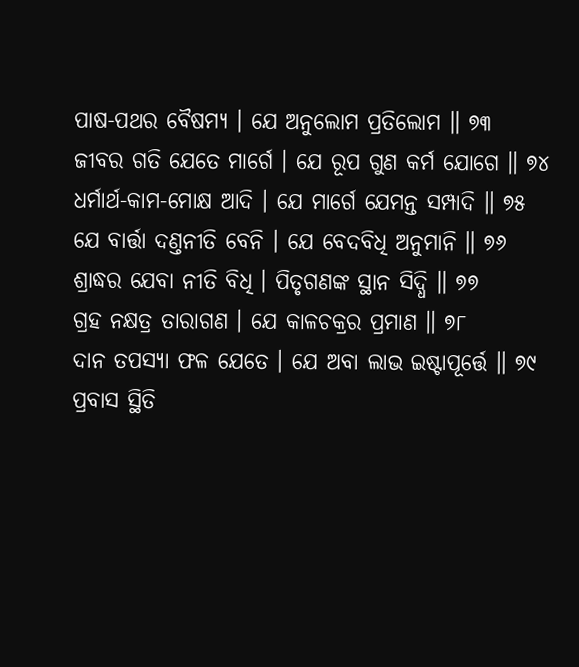ପାଷ-ପଥର ବୈଷମ୍ୟ । ଯେ ଅନୁଲୋମ ପ୍ରତିଲୋମ ॥ ୭୩
ଜୀବର ଗତି ଯେତେ ମାର୍ଗେ । ଯେ ରୂପ ଗୁଣ କର୍ମ ଯୋଗେ ॥ ୭୪
ଧର୍ମାର୍ଥ-କାମ-ମୋକ୍ଷ ଆଦି । ଯେ ମାର୍ଗେ ଯେମନ୍ତ ସମ୍ପାଦି ॥ ୭୫
ଯେ ବାର୍ତ୍ତା ଦଣ୍ତନୀତି ବେନି । ଯେ ବେଦବିଧି ଅନୁମାନି ॥ ୭୬
ଶ୍ରାଦ୍ଧର ଯେବା ନୀତି ବିଧି । ପିତୃଗଣଙ୍କ ସ୍ଥାନ ସିଦ୍ଧି ॥ ୭୭
ଗ୍ରହ ନକ୍ଷତ୍ର ତାରାଗଣ । ଯେ କାଳଚକ୍ରର ପ୍ରମାଣ ॥ ୭୮
ଦାନ ତପସ୍ୟା ଫଳ ଯେତେ । ଯେ ଅବା ଲାଭ ଇଷ୍ଟାପୂର୍ତ୍ତେ ॥ ୭୯
ପ୍ରବାସ ସ୍ଥିତି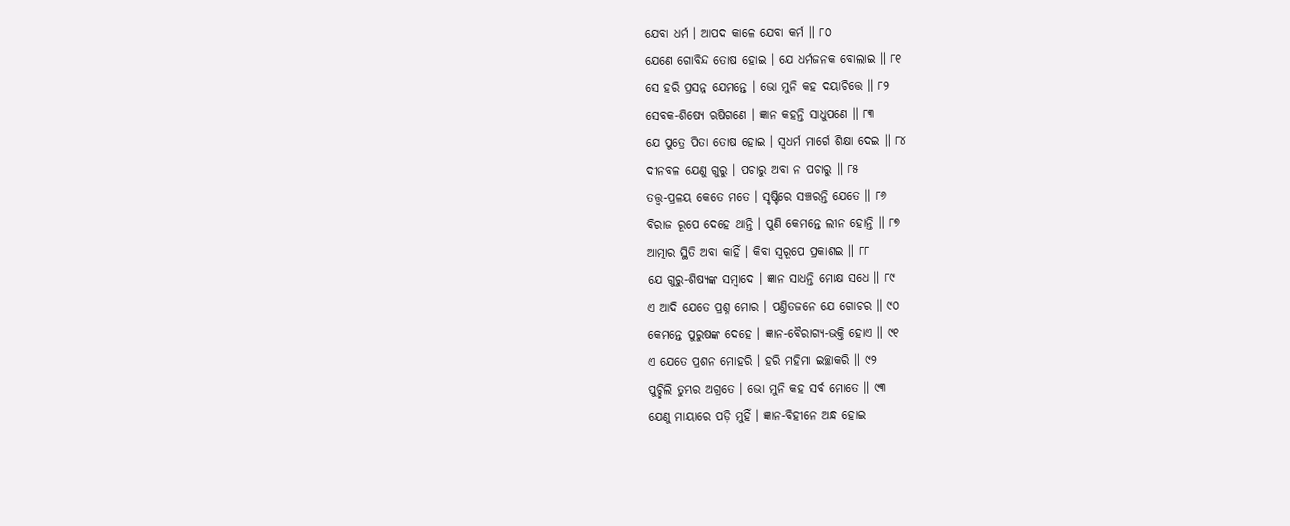ଯେବା ଧର୍ମ । ଆପଦ କାଳେ ଯେବା କର୍ମ ॥ ୮୦
ଯେଣେ ଗୋବିନ୍ଦ ତୋଷ ହୋଇ । ଯେ ଧର୍ମଜନକ ବୋଲାଇ ॥ ୮୧
ସେ ହରି ପ୍ରସନ୍ନ ଯେମନ୍ତେ । ଭୋ ମୁନି କହ ଦୟାଚିତ୍ତେ ॥ ୮୨
ସେବକ-ଶିଷ୍ୟେ ଋଷିଗଣେ । ଜ୍ଞାନ କହନ୍ତି ସାଧୁପଣେ ॥ ୮୩
ଯେ ପୁତ୍ରେ ପିତା ତୋଷ ହୋଇ । ସ୍ୱଧର୍ମ ମାର୍ଗେ ଶିକ୍ଷା ଦେଇ ॥ ୮୪
ଦୀନବଳ ଯେଣୁ ଗୁରୁ । ପଚାରୁ ଅବା ନ ପଚାରୁ ॥ ୮୫
ତତ୍ତ୍ବ-ପ୍ରଳୟ କେତେ ମତେ । ସୃଷ୍ଟିରେ ସଞ୍ଚରନ୍ତି ଯେତେ ॥ ୮୬
ବିରାଜ ରୂପେ ଦେହେ ଥାନ୍ତି । ପୁଣି କେମନ୍ତେ ଲୀନ ହୋନ୍ତି ॥ ୮୭
ଆତ୍ମାର ସ୍ଥିତି ଅବା କାହିଁ । କିବା ସ୍ୱରୂପେ ପ୍ରକାଶଇ ॥ ୮୮
ଯେ ଗୁରୁ-ଶିଷ୍ୟଙ୍କ ସମ୍ବାଦେ । ଜ୍ଞାନ ସାଧନ୍ତି ମୋକ୍ଷ ସଧେ ॥ ୮୯
ଏ ଆଦି ଯେତେ ପ୍ରଶ୍ନ ମୋର । ପଣ୍ତିତଜନେ ଯେ ଗୋଚର ॥ ୯୦
କେମନ୍ତେ ପୁରୁଷଙ୍କ ଦେହେ । ଜ୍ଞାନ-ବୈରାଗ୍ୟ-ଭକ୍ତି ହୋଏ ॥ ୯୧
ଏ ଯେତେ ପ୍ରଶନ ମୋହରି । ହରି ମହିମା ଇଚ୍ଛାକରି ॥ ୯୨
ପୁଚ୍ଛିଲି ତୁମ୍ଭର ଅଗ୍ରତେ । ଭୋ ମୁନି କହ ସର୍ବ ମୋତେ ॥ ୯୩
ଯେଣୁ ମାୟାରେ ପଡ଼ି ମୁହିଁ । ଜ୍ଞାନ-ବିହୀନେ ଅନ୍ଧ ହୋଇ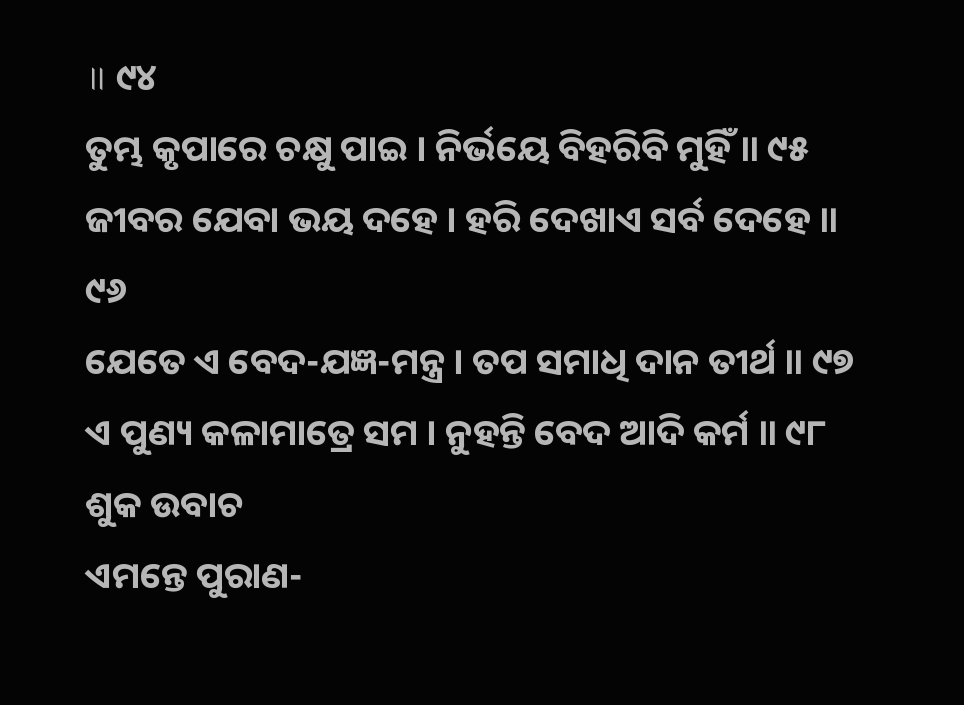॥ ୯୪
ତୁମ୍ଭ କୃପାରେ ଚକ୍ଷୁ ପାଇ । ନିର୍ଭୟେ ବିହରିବି ମୁହିଁ ॥ ୯୫
ଜୀବର ଯେବା ଭୟ ଦହେ । ହରି ଦେଖାଏ ସର୍ବ ଦେହେ ॥ ୯୬
ଯେତେ ଏ ବେଦ-ଯଜ୍ଞ-ମନ୍ତ୍ର । ତପ ସମାଧି ଦାନ ତୀର୍ଥ ॥ ୯୭
ଏ ପୁଣ୍ୟ କଳାମାତ୍ରେ ସମ । ନୁହନ୍ତି ବେଦ ଆଦି କର୍ମ ॥ ୯୮
ଶୁକ ଉବାଚ
ଏମନ୍ତେ ପୁରାଣ-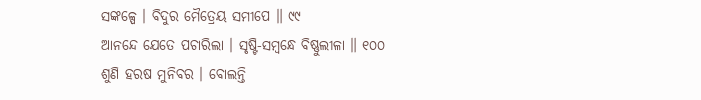ସଙ୍କଳ୍ପେ । ବିଦୁର ମୈତ୍ରେୟ ସମୀପେ ॥ ୯୯
ଆନନ୍ଦେ ଯେତେ ପଚାରିଲା । ସୃଷ୍ଟି-ସମ୍ବନ୍ଧେ ବିଷ୍ଣୁଲୀଳା ॥ ୧୦୦
ଶୁଣି ହରଷ ମୁନିବର । ବୋଲନ୍ତି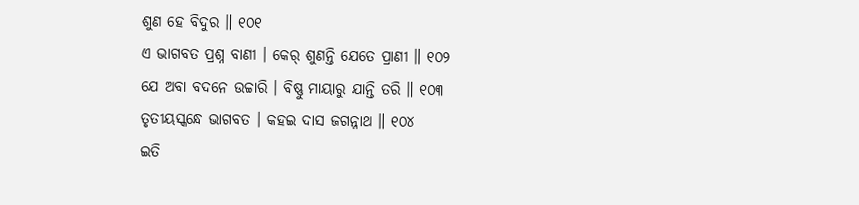ଶୁଣ ହେ ବିଦୁର ॥ ୧୦୧
ଏ ଭାଗବତ ପ୍ରଶ୍ନ ବାଣୀ । କେର୍ ଶୁଣନ୍ତି ଯେତେ ପ୍ରାଣୀ ॥ ୧୦୨
ଯେ ଅବା ବଦନେ ଉଚ୍ଚାରି । ବିଷ୍ଣୁ ମାୟାରୁ ଯାନ୍ତି ତରି ॥ ୧୦୩
ତୃତୀୟସ୍କନ୍ଧେ ଭାଗବତ । କହଇ ଦାସ ଜଗନ୍ନାଥ ॥ ୧୦୪
ଇତି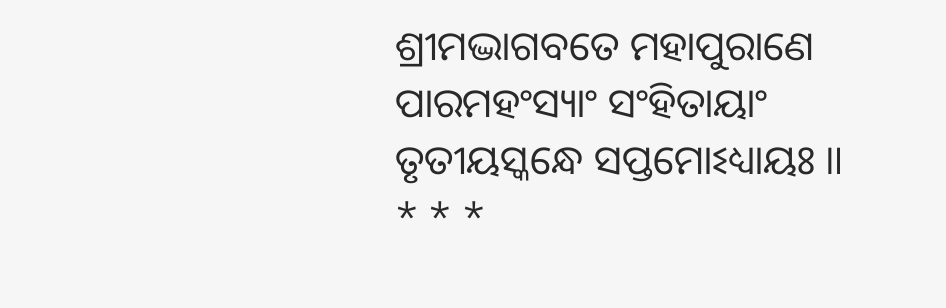ଶ୍ରୀମଦ୍ଭାଗବତେ ମହାପୁରାଣେ ପାରମହଂସ୍ୟାଂ ସଂହିତାୟାଂ
ତୃତୀୟସ୍କନ୍ଧେ ସପ୍ତମୋଽଧ୍ୟାୟଃ ॥
* * *